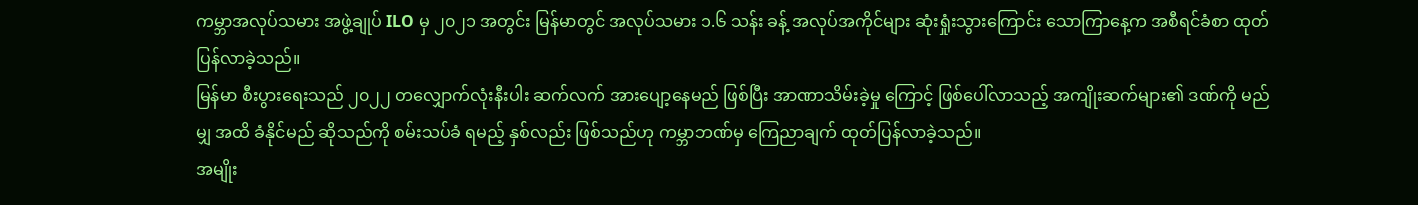ကမ္ဘာအလုပ်သမား အဖွဲ့ချုပ် ILO မှ ၂၀၂၁ အတွင်း မြန်မာတွင် အလုပ်သမား ၁.၆ သန်း ခန့် အလုပ်အကိုင်များ ဆုံးရှုံးသွားကြောင်း သောကြာနေ့က အစီရင်ခံစာ ထုတ်ပြန်လာခဲ့သည်။
မြန်မာ စီးပွားရေးသည် ၂၀၂၂ တလျှောက်လုံးနီးပါး ဆက်လက် အားပျော့နေမည် ဖြစ်ပြီး အာဏာသိမ်းခဲ့မှု ကြောင့် ဖြစ်ပေါ်လာသည့် အကျိုးဆက်များ၏ ဒဏ်ကို မည်မျှ အထိ ခံနိုင်မည် ဆိုသည်ကို စမ်းသပ်ခံ ရမည့် နှစ်လည်း ဖြစ်သည်ဟု ကမ္ဘာဘဏ်မှ ကြေညာချက် ထုတ်ပြန်လာခဲ့သည်။
အမျိုး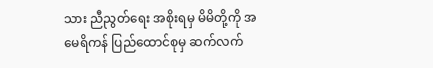သား ညီညွတ်ရေး အစိုးရမှ မိမိတို့ကို အမေရိကန် ပြည်ထောင်စုမှ ဆက်လက်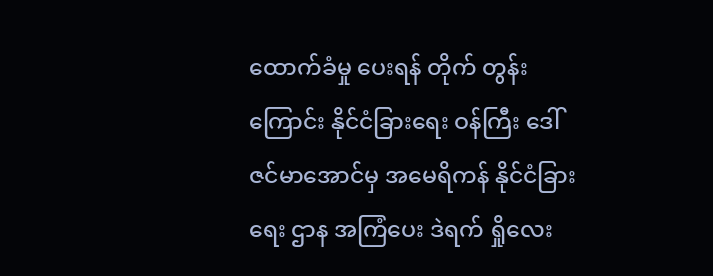ထောက်ခံမှု ပေးရန် တိုက် တွန်းကြောင်း နိုင်ငံခြားရေး ဝန်ကြီး ဒေါ်ဇင်မာအောင်မှ အမေရိကန် နိုင်ငံခြားရေး ဌာန အကြံပေး ဒဲရက် ရှိုလေး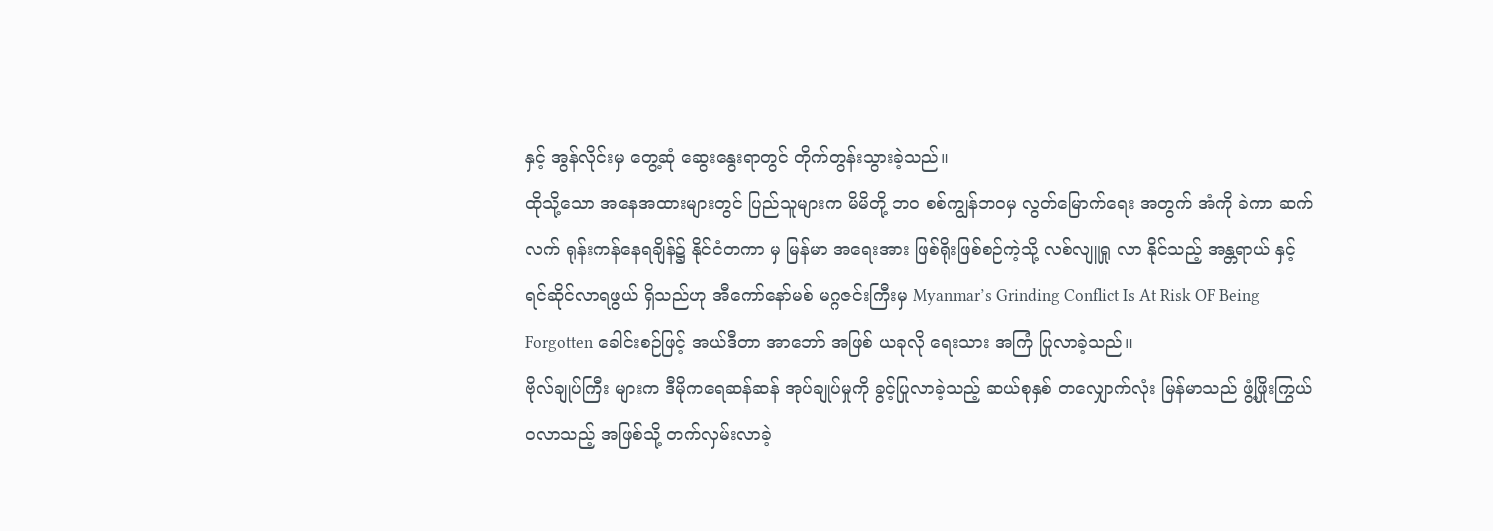နှင့် အွန်လိုင်းမှ တွေ့ဆုံ ဆွေးနွေးရာတွင် တိုက်တွန်းသွားခဲ့သည်။
ထိုသို့သော အနေအထားများတွင် ပြည်သူများက မိမိတို့ ဘဝ စစ်ကျွန်ဘဝမှ လွတ်မြောက်ရေး အတွက် အံကို ခဲကာ ဆက်လက် ရုန်းကန်နေရချိန်၌ နိုင်ငံတကာ မှ မြန်မာ အရေးအား ဖြစ်ရိုးဖြစ်စဉ်ကဲ့သို့ လစ်လျူရှု လာ နိုင်သည့် အန္တရာယ် နှင့် ရင်ဆိုင်လာရဖွယ် ရှိသည်ဟု အီကော်နော်မစ် မဂ္ဂဇင်းကြီးမှ Myanmar’s Grinding Conflict Is At Risk OF Being Forgotten ခေါင်းစဉ်ဖြင့် အယ်ဒီတာ အာဘော် အဖြစ် ယခုလို ရေးသား အကြံ ပြုလာခဲ့သည်။
ဗိုလ်ချုပ်ကြီး များက ဒီမိုကရေဆန်ဆန် အုပ်ချုပ်မှုကို ခွင့်ပြုလာခဲ့သည့် ဆယ်စုနှစ် တလျှောက်လုံး မြန်မာသည် ဖွံ့ဖြိုးကြွယ်ဝလာသည့် အဖြစ်သို့ တက်လှမ်းလာခဲ့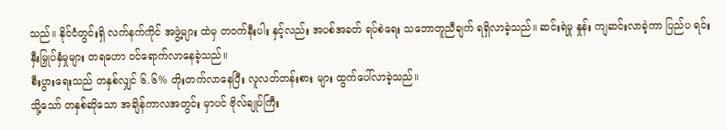သည်။ နိုင်ငံတွင်းရှိ လက်နက်ကိုင် အဖွဲ့များ ထဲမှ တဝက်နီးပါး နှင့်လည်း အပစ်အခတ် ရပ်စဲရေး သဘောတူညီချက် ရရှိလာခဲ့သည်။ ဆင်းရဲမှု နှုန်း ကျဆင်းလာခဲ့ကာ ပြည်ပ ရင်းနှီးမြှုပ်နှံမှုများ တရဟော ဝင်ရောက်လာနေခဲ့သည်။
စီးပွားရေးသည် တနှစ်လျှင် ၆.၆% တိုးတက်လာနေပြီး လူလတ်တန်းစား များ ထွက်ပေါ်လာခဲ့သည်။
သို့သော် တနှစ်ဆိုသော အချိန်ကာလအတွင်း မှာပင် ဗိုလ်ချုပ်ကြီး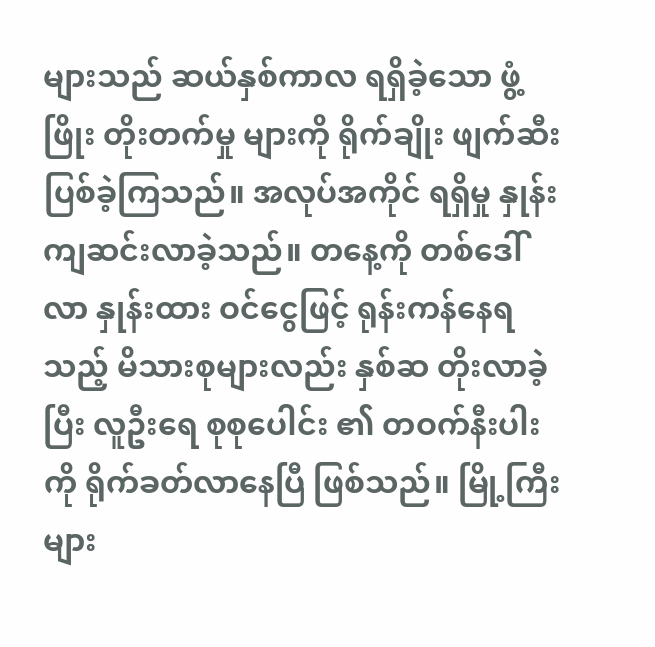များသည် ဆယ်နှစ်ကာလ ရရှိခဲ့သော ဖွံ့ဖြိုး တိုးတက်မှု များကို ရိုက်ချိုး ဖျက်ဆီးပြစ်ခဲ့ကြသည်။ အလုပ်အကိုင် ရရှိမှု နှုန်း ကျဆင်းလာခဲ့သည်။ တနေ့ကို တစ်ဒေါ်လာ နှုန်းထား ဝင်ငွေဖြင့် ရုန်းကန်နေရသည့် မိသားစုများလည်း နှစ်ဆ တိုးလာခဲ့ပြီး လူဦးရေ စုစုပေါင်း ၏ တဝက်နီးပါးကို ရိုက်ခတ်လာနေပြီ ဖြစ်သည်။ မြို့ကြီးများ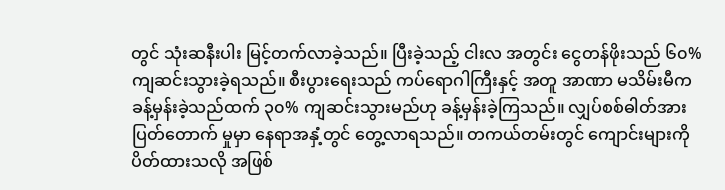တွင် သုံးဆနီးပါး မြင့်တက်လာခဲ့သည်။ ပြီးခဲ့သည့် ငါးလ အတွင်း ငွေတန်ဖိုးသည် ၆၀% ကျဆင်းသွားခဲ့ရသည်။ စီးပွားရေးသည် ကပ်ရောဂါကြီးနှင့် အတူ အာဏာ မသိမ်းမီက ခန့်မှန်းခဲ့သည်ထက် ၃၀% ကျဆင်းသွားမည်ဟု ခန့်မှန်းခဲ့ကြသည်။ လျှပ်စစ်ဓါတ်အား ပြတ်တောက် မှုမှာ နေရာအနှံ့တွင် တွေ့လာရသည်။ တကယ်တမ်းတွင် ကျောင်းများကို ပိတ်ထားသလို အဖြစ်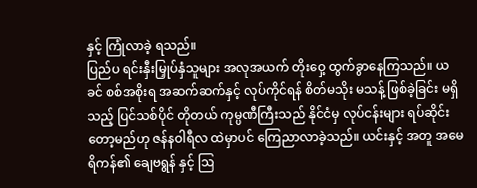နှင့် ကြုံလာခဲ့ ရသည်။
ပြည်ပ ရင်းနှီးမြှုပ်နှံသူများ အလုအယက် တိုးဝှေ့ ထွက်ခွာနေကြသည်။ ယခင် စစ်အစိုးရ အဆက်ဆက်နှင့် လုပ်ကိုင်ရန် စိတ်မသိုး မသန့် ဖြစ်ခဲ့ခြင်း မရှိသည့် ပြင်သစ်ပိုင် တိုတယ် ကုမ္ပဏီကြီးသည် နိုင်ငံမှ လုပ်ငန်းများ ရပ်ဆိုင်းတော့မည်ဟု ဇန်နဝါရီလ ထဲမှာပင် ကြေညာလာခဲ့သည်။ ယင်းနှင့် အတူ အမေရိကန်၏ ချေဗရွန် နှင့် ဩ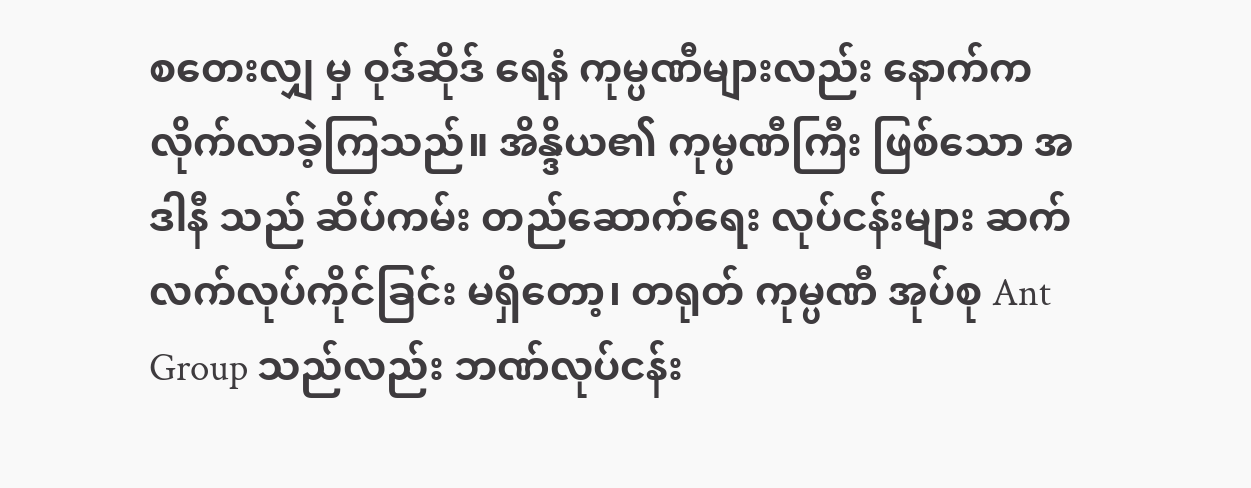စတေးလျှ မှ ဝုဒ်ဆိုဒ် ရေနံ ကုမ္ပဏီများလည်း နောက်က လိုက်လာခဲ့ကြသည်။ အိန္ဒိယ၏ ကုမ္ပဏီကြီး ဖြစ်သော အဒါနီ သည် ဆိပ်ကမ်း တည်ဆောက်ရေး လုပ်ငန်းများ ဆက်လက်လုပ်ကိုင်ခြင်း မရှိတော့၊ တရုတ် ကုမ္ပဏီ အုပ်စု Ant Group သည်လည်း ဘဏ်လုပ်ငန်း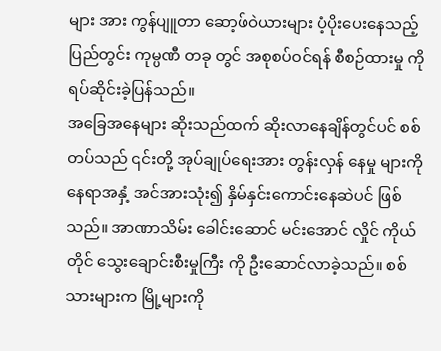များ အား ကွန်ပျူတာ ဆော့ဖ်ဝဲယားများ ပံ့ပိုးပေးနေသည့် ပြည်တွင်း ကုမ္ပဏီ တခု တွင် အစုစပ်ဝင်ရန် စီစဉ်ထားမှု ကို ရပ်ဆိုင်းခဲ့ပြန်သည်။
အခြေအနေများ ဆိုးသည်ထက် ဆိုးလာနေချိန်တွင်ပင် စစ်တပ်သည် ၎င်းတို့ အုပ်ချုပ်ရေးအား တွန်းလှန် နေမှု များကို နေရာအနှံ့ အင်အားသုံး၍ နှိမ်နှင်းကောင်းနေဆဲပင် ဖြစ်သည်။ အာဏာသိမ်း ခေါင်းဆောင် မင်းအောင် လှိုင် ကိုယ်တိုင် သွေးချောင်းစီးမှုကြီး ကို ဦးဆောင်လာခဲ့သည်။ စစ်သားများက မြို့များကို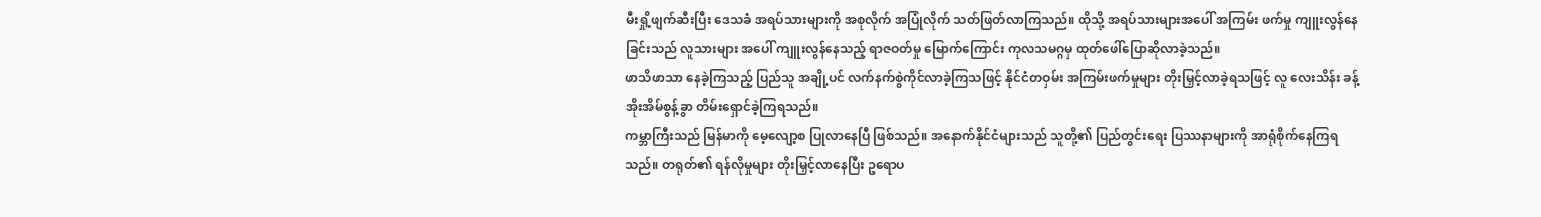မီးရှို့ဖျက်ဆီးပြီး ဒေသခံ အရပ်သားများကို အစုလိုက် အပြုံလိုက် သတ်ဖြတ်လာကြသည်။ ထိုသို့ အရပ်သားများအပေါ် အကြမ်း ဖက်မှု ကျူးလွန်နေခြင်းသည် လူသားများ အပေါ် ကျူးလွန်နေသည့် ရာဇဝတ်မှု မြောက်ကြောင်း ကုလသမဂ္ဂမှ ထုတ်ဖေါ်ပြောဆိုလာခဲ့သည်။
ဖာသိဖာသာ နေခဲ့ကြသည့် ပြည်သူ အချို့ပင် လက်နက်စွဲကိုင်လာခဲ့ကြသဖြင့် နိုင်ငံတဝှမ်း အကြမ်းဖက်မှုများ တိုးမြှင့်လာခဲ့ရသဖြင့် လူ လေးသိန်း ခန့် အိုးအိမ်စွန့်ခွာ တိမ်းရှောင်ခဲ့ကြရသည်။
ကမ္ဘာကြီးသည် မြန်မာကို မေ့လျော့စ ပြုလာနေပြီ ဖြစ်သည်။ အနောက်နိုင်ငံများသည် သူတို့၏ ပြည်တွင်းရေး ပြဿနာများကို အာရုံစိုက်နေကြရသည်။ တရုတ်၏ ရန်လိုမှုများ တိုးမြှင့်လာနေပြီး ဥရောပ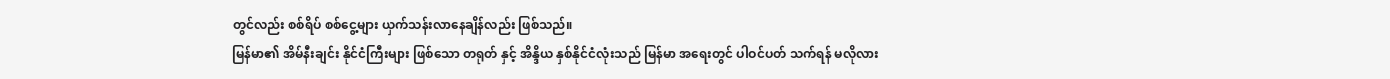တွင်လည်း စစ်ရိပ် စစ်ငွေ့များ ယှက်သန်းလာနေချိန်လည်း ဖြစ်သည်။
မြန်မာ၏ အိမ်နီးချင်း နိုင်ငံကြီးများ ဖြစ်သော တရုတ် နှင့် အိန္ဒိယ နှစ်နိုင်ငံလုံးသည် မြန်မာ အရေးတွင် ပါဝင်ပတ် သက်ရန် မလိုလား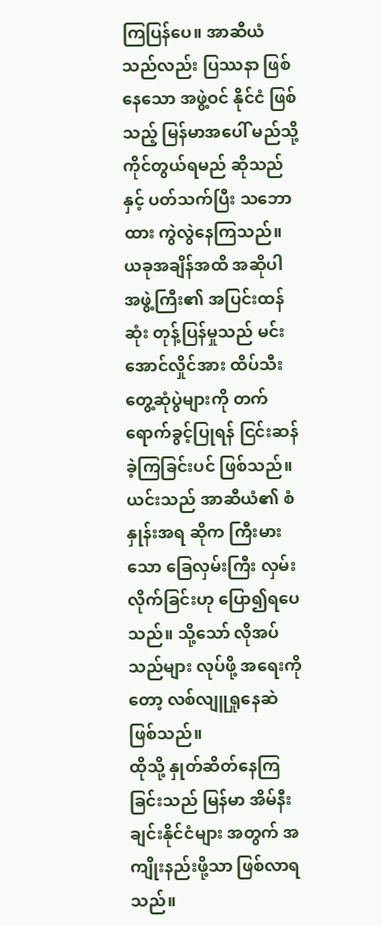ကြပြန်ပေ။ အာဆီယံသည်လည်း ပြဿနာ ဖြစ်နေသော အဖွဲ့ဝင် နိုင်ငံ ဖြစ်သည့် မြန်မာအပေါ် မည်သို့ ကိုင်တွယ်ရမည် ဆိုသည်နှင့် ပတ်သက်ပြီး သဘောထား ကွဲလွဲနေကြသည်။ ယခုအချိန်အထိ အဆိုပါ အဖွဲ့ကြီး၏ အပြင်းထန်ဆုံး တုန့်ပြန်မှုသည် မင်းအောင်လှိုင်အား ထိပ်သီး တွေ့ဆုံပွဲများကို တက်ရောက်ခွင့်ပြုရန် ငြင်းဆန်ခဲ့ကြခြင်းပင် ဖြစ်သည်။ ယင်းသည် အာဆီယံ၏ စံနှုန်းအရ ဆိုက ကြီးမားသော ခြေလှမ်းကြီး လှမ်း လိုက်ခြင်းဟု ပြော၍ရပေသည်။ သို့သော် လိုအပ်သည်များ လုပ်ဖို့ အရေးကိုတော့ လစ်လျူရှုနေဆဲ ဖြစ်သည်။
ထိုသို့ နှုတ်ဆိတ်နေကြခြင်းသည် မြန်မာ အိမ်နီးချင်းနိုင်ငံများ အတွက် အကျိုးနည်းဖို့သာ ဖြစ်လာရသည်။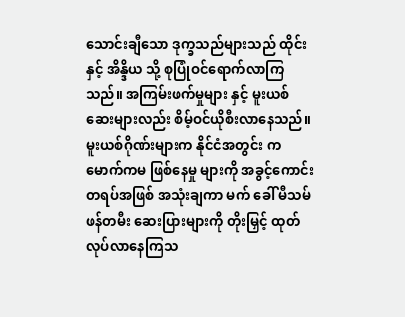သောင်းချီသော ဒုက္ခသည်များသည် ထိုင်း နှင့် အိန္ဒိယ သို့ စုပြုံဝင်ရောက်လာကြသည်။ အကြမ်းဖက်မှုများ နှင့် မူးယစ်ဆေးများလည်း စိမ့်ဝင်ယိုစီးလာနေသည်။ မူးယစ်ဂိုဏ်းများက နိုင်ငံအတွင်း ကမောက်ကမ ဖြစ်နေမှု များကို အခွင့်ကောင်း တရပ်အဖြစ် အသုံးချကာ မက် ခေါ် မီသမ်ဖန်တမီး ဆေးပြားများကို တိုးမြှင့် ထုတ် လုပ်လာနေကြသ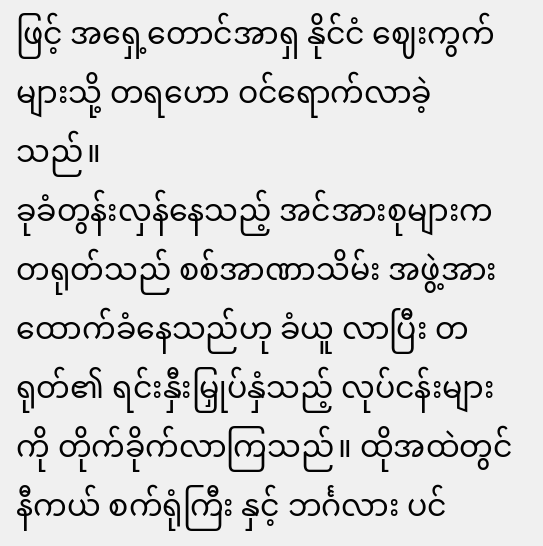ဖြင့် အရှေ့တောင်အာရှ နိုင်ငံ ဈေးကွက်များသို့ တရဟော ဝင်ရောက်လာခဲ့သည်။
ခုခံတွန်းလှန်နေသည့် အင်အားစုများက တရုတ်သည် စစ်အာဏာသိမ်း အဖွဲ့အား ထောက်ခံနေသည်ဟု ခံယူ လာပြီး တရုတ်၏ ရင်းနှီးမြှုပ်နှံသည့် လုပ်ငန်းများကို တိုက်ခိုက်လာကြသည်။ ထိုအထဲတွင် နီကယ် စက်ရုံကြီး နှင့် ဘင်္ဂလား ပင်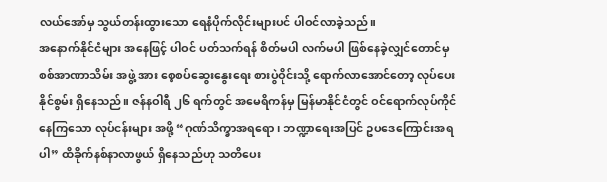လယ်အော်မှ သွယ်တန်းထွားသော ရေနံပိုက်လိုင်းများပင် ပါဝင်လာခဲ့သည်။
အနောက်နိုင်ငံများ အနေဖြင့် ပါဝင် ပတ်သက်ရန် စိတ်မပါ လက်မပါ ဖြစ်နေခဲ့လျှင်တောင်မှ စစ်အာဏာသိမ်း အဖွဲ့ အား စေ့စပ်ဆွေးနွေးရေး စားပွဲဝိုင်းသို့ ရောက်လာအောင်တော့ လုပ်ပေးနိုင်စွမ်း ရှိနေသည်။ ဇန်နဝါရီ ၂၆ ရက်တွင် အမေရိကန်မှ မြန်မာနိုင်ငံတွင် ဝင်ရောက်လုပ်ကိုင်နေကြသော လုပ်ငန်းများ အဖို့ “ဂုဏ်သိက္ခာအရရော၊ ဘဏ္ဍာရေးအပြင် ဥပဒေကြောင်းအရပါ” ထိခိုက်နစ်နာလာဖွယ် ရှိနေသည်ဟု သတိပေး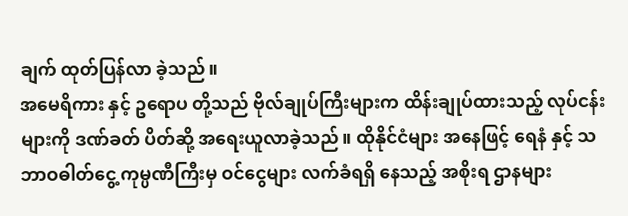ချက် ထုတ်ပြန်လာ ခဲ့သည်။
အမေရိကား နှင့် ဥရောပ တို့သည် ဗိုလ်ချုပ်ကြီးများက ထိန်းချုပ်ထားသည့် လုပ်ငန်းများကို ဒဏ်ခတ် ပိတ်ဆို့ အရေးယူလာခဲ့သည်။ ထိုနိုင်ငံများ အနေဖြင့် ရေနံ နှင့် သဘာဝဓါတ်ငွေ့ ကုမ္ပဏီကြီးမှ ဝင်ငွေများ လက်ခံရရှိ နေသည့် အစိုးရ ဌာနများ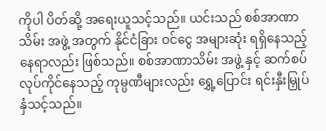ကိုပါ ပိတ်ဆို့ အရေးယူသင့်သည်။ ယင်းသည် စစ်အာဏာသိမ်း အဖွဲ့ အတွက် နိုင်ငံခြား ဝင်ငွေ အများဆုံး ရရှိနေသည့် နေရာလည်း ဖြစ်သည်။ စစ်အာဏာသိမ်း အဖွဲ့ နှင့် ဆက်စပ် လုပ်ကိုင်နေသည့် ကုမ္ပဏီများလည်း ရွှေ့ပြောင်း ရင်းနှီးမြှုပ်နှံသင့်သည်။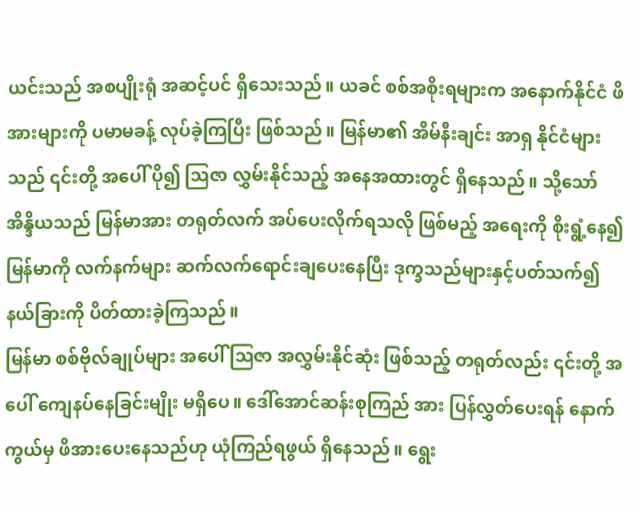ယင်းသည် အစပျိုးရုံ အဆင့်ပင် ရှိသေးသည်။ ယခင် စစ်အစိုးရများက အနောက်နိုင်ငံ ဖိအားများကို ပမာမခန့် လုပ်ခဲ့ကြပြီး ဖြစ်သည်။ မြန်မာ၏ အိမ်နီးချင်း အာရှ နိုင်ငံများသည် ၎င်းတို့ အပေါ် ပို၍ ဩဇာ လွှမ်းနိုင်သည့် အနေအထားတွင် ရှိနေသည်။ သို့သော် အိန္ဒိယသည် မြန်မာအား တရုတ်လက် အပ်ပေးလိုက်ရသလို ဖြစ်မည့် အရေးကို စိုးရွံ့နေ၍ မြန်မာကို လက်နက်များ ဆက်လက်ရောင်းချပေးနေပြီး ဒုက္ခသည်များနှင့်ပတ်သက်၍ နယ်ခြားကို ပိတ်ထားခဲ့ကြသည်။
မြန်မာ စစ်ဗိုလ်ချုပ်များ အပေါ် ဩဇာ အလွှမ်းနိုင်ဆုံး ဖြစ်သည့် တရုတ်လည်း ၎င်းတို့ အပေါ် ကျေနပ်နေခြင်းမျိုး မရှိပေ။ ဒေါ်အောင်ဆန်းစုကြည် အား ပြန်လွှတ်ပေးရန် နောက်ကွယ်မှ ဖိအားပေးနေသည်ဟု ယုံကြည်ရဖွယ် ရှိနေသည်။ ရွေး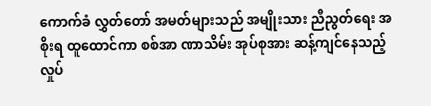ကောက်ခံ လွှတ်တော် အမတ်များသည် အမျိုးသား ညီညွတ်ရေး အစိုးရ ထူထောင်ကာ စစ်အာ ဏာသိမ်း အုပ်စုအား ဆန့်ကျင်နေသည့် လှုပ်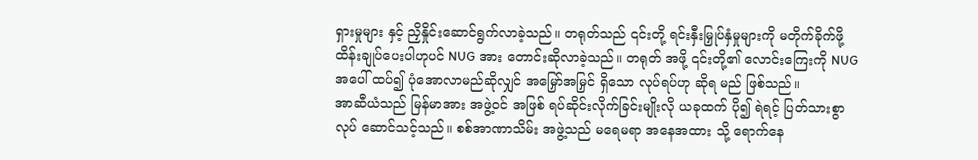ရှားမှုများ နှင့် ညှိနှိုင်းဆောင်ရွက်လာခဲ့သည်။ တရုတ်သည် ၎င်းတို့ ရင်းနှီးမြှုပ်နှံမှုများကို မတိုက်ခိုက်ဖို့ ထိန်းချုပ်ပေးပါဟုပင် NUG အား တောင်းဆိုလာခဲ့သည်။ တရုတ် အဖို့ ၎င်းတို့၏ လောင်းကြေးကို NUG အပေါ် ထပ်၍ ပုံအောလာမည်ဆိုလျှင် အမြှော်အမြှင် ရှိသော လုပ်ရပ်ဟု ဆိုရ မည် ဖြစ်သည်။
အာဆီယံသည် မြန်မာအား အဖွဲ့ဝင် အဖြစ် ရပ်ဆိုင်းလိုက်ခြင်းမျိုးလို ယခုထက် ပို၍ ရဲရင့် ပြတ်သားစွာ လုပ် ဆောင်သင့်သည်။ စစ်အာဏာသိမ်း အဖွဲ့သည် မရေမရာ အနေအထား သို့ ရောက်နေ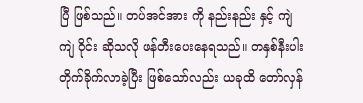ပြီ ဖြစ်သည်။ တပ်အင်အား ကို နည်းနည်း နှင့် ကျဲကျဲ ဝိုင်း ဆိုသလို ဖန်တီးပေးနေရသည်။ တနှစ်နီးပါး တိုက်ခိုက်လာခဲ့ပြီး ဖြစ်သော်လည်း ယခုထိ တော်လှန်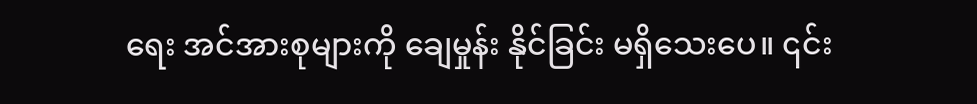ရေး အင်အားစုများကို ချေမှုန်း နိုင်ခြင်း မရှိသေးပေ။ ၎င်း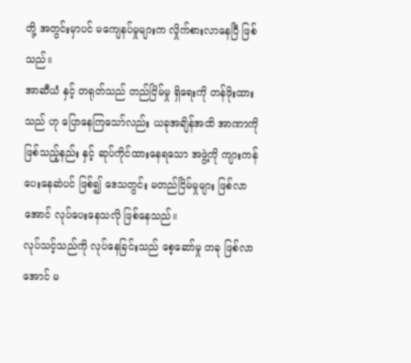တို့ အတွင်းမှာပင် မကျေနပ်မှုများက လှိုက်စားလာနေပြီ ဖြစ်သည်။
အာဆီယံ နှင့် တရုတ်သည် တည်ငြိမ်မှု ရှိရေးကို တန်ဖိုးထားသည် ဟု ပြောနေကြသော်လည်း ယခုအချိန်အထိ အာဏာကို ဖြစ်သည့်နည်း နှင့် ဆုပ်ကိုင်ထားနေရသော အဖွဲ့ကို ကျားကန် ပေးနေဆဲပင် ဖြစ်၍ ဒေသတွင်း မတည်ငြိမ်မှုများ ဖြစ်လာအောင် လုပ်ပေးနေသလို ဖြစ်နေသည်။
လုပ်သင့်သည်ကို လုပ်နေခြင်းသည် စေ့ဆော်မှု တခု ဖြစ်လာအောင် မ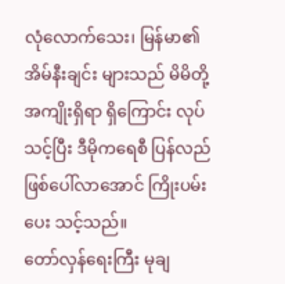လုံလောက်သေး၊ မြန်မာ၏ အိမ်နီးချင်း များသည် မိမိတို့ အကျိုးရှိရာ ရှိကြောင်း လုပ်သင့်ပြီး ဒီမိုကရေစီ ပြန်လည် ဖြစ်ပေါ်လာအောင် ကြိုးပမ်းပေး သင့်သည်။
တော်လှန်ရေးကြီး မုချ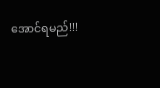အောင်ရမည်!!!